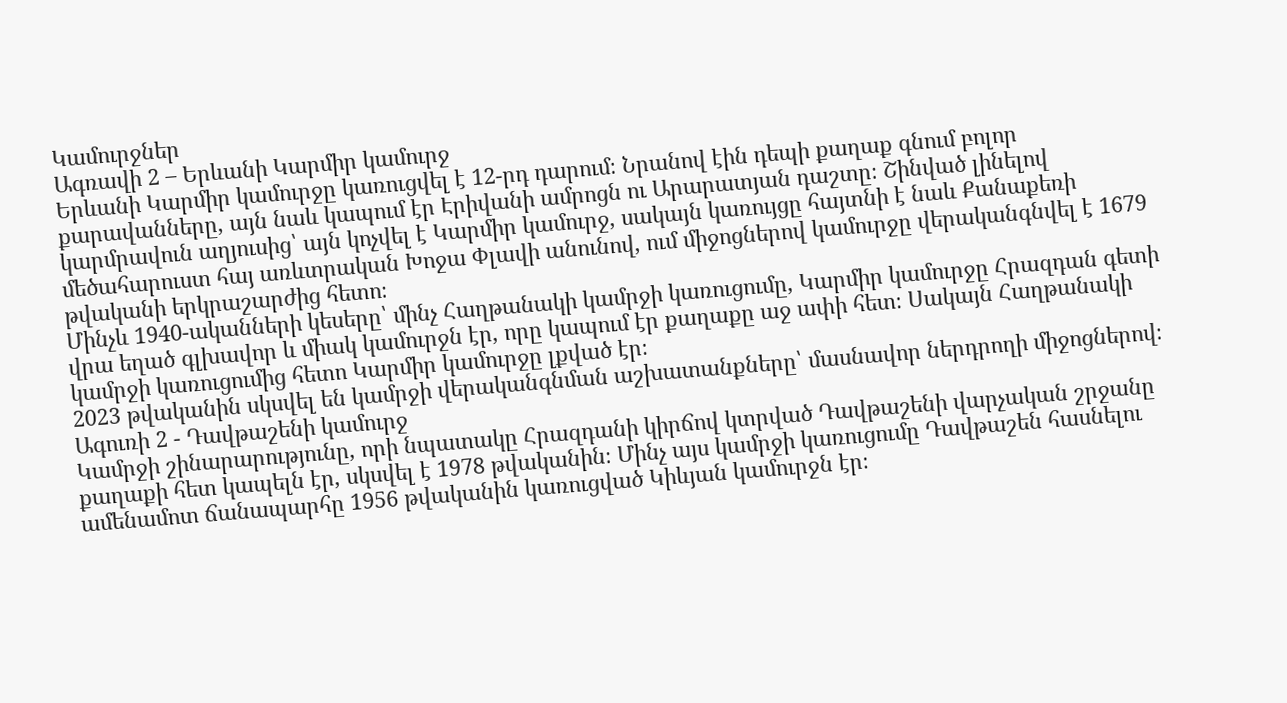Կամուրջներ
Ագռավի 2 – Երևանի Կարմիր կամուրջ
Երևանի Կարմիր կամուրջը կառուցվել է 12-րդ դարում։ Նրանով էին դեպի քաղաք գնում բոլոր քարավանները, այն նաև կապում էր Էրիվանի ամրոցն ու Արարատյան դաշտը։ Շինված լինելով կարմրավուն աղյուսից՝ այն կոչվել է Կարմիր կամուրջ, սակայն կառույցը հայտնի է նաև Քանաքեռի մեծահարուստ հայ առևտրական Խոջա Փլավի անունով, ում միջոցներով կամուրջը վերականգնվել է 1679 թվականի երկրաշարժից հետո։
Մինչև 1940-ականների կեսերը՝ մինչ Հաղթանակի կամրջի կառուցումը, Կարմիր կամուրջը Հրազդան գետի վրա եղած գլխավոր և միակ կամուրջն էր, որը կապում էր քաղաքը աջ ափի հետ։ Սակայն Հաղթանակի կամրջի կառուցումից հետո Կարմիր կամուրջը լքված էր։
2023 թվականին սկսվել են կամրջի վերականգնման աշխատանքները՝ մասնավոր ներդրողի միջոցներով։
Ագուռի 2 - Դավթաշենի կամուրջ
Կամրջի շինարարությունը, որի նպատակը Հրազդանի կիրճով կտրված Դավթաշենի վարչական շրջանը քաղաքի հետ կապելն էր, սկսվել է 1978 թվականին։ Մինչ այս կամրջի կառուցումը Դավթաշեն հասնելու ամենամոտ ճանապարհը 1956 թվականին կառուցված Կիևյան կամուրջն էր։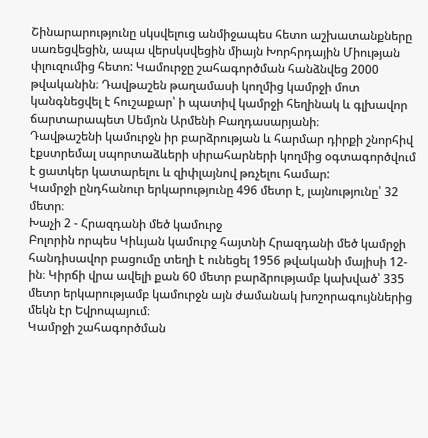Շինարարությունը սկսվելուց անմիջապես հետո աշխատանքները սառեցվեցին, ապա վերսկսվեցին միայն Խորհրդային Միության փլուզումից հետո: Կամուրջը շահագործման հանձնվեց 2000 թվականին։ Դավթաշեն թաղամասի կողմից կամրջի մոտ կանգնեցվել է հուշաքար՝ ի պատիվ կամրջի հեղինակ և գլխավոր ճարտարապետ Սեմյոն Արմենի Բաղդասարյանի։
Դավթաշենի կամուրջն իր բարձրության և հարմար դիրքի շնորհիվ էքստրեմալ սպորտաձևերի սիրահարների կողմից օգտագործվում է ցատկեր կատարելու և զիփլայնով թռչելու համար:
Կամրջի ընդհանուր երկարությունը 496 մետր է, լայնությունը՝ 32 մետր։
Խաչի 2 - Հրազդանի մեծ կամուրջ
Բոլորին որպես Կիևյան կամուրջ հայտնի Հրազդանի մեծ կամրջի հանդիսավոր բացումը տեղի է ունեցել 1956 թվականի մայիսի 12-ին։ Կիրճի վրա ավելի քան 60 մետր բարձրությամբ կախված՝ 335 մետր երկարությամբ կամուրջն այն ժամանակ խոշորագույններից մեկն էր Եվրոպայում։
Կամրջի շահագործման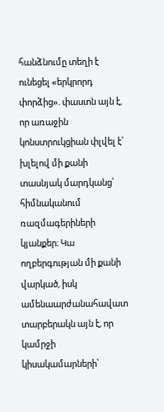հանձնումը տեղի է ունեցել «երկրորդ փորձից». փաստն այն է, որ առաջին կոնստրուկցիան փլվել է՝ խլելով մի քանի տասնյակ մարդկանց՝ հիմնականում ռազմագերիների կյանքեր։ Կա ողբերգության մի քանի վարկած, իսկ ամենաարժանահավատ տարբերակն այն է, որ կամրջի կիսակամարների՝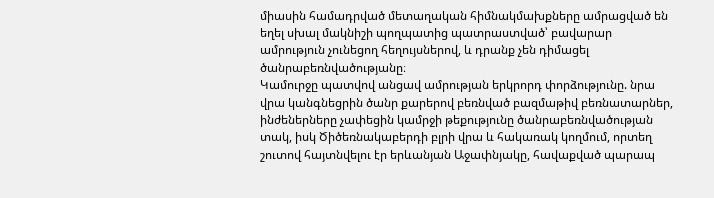միասին համադրված մետաղական հիմնակմախքները ամրացված են եղել սխալ մակնիշի պողպատից պատրաստված՝ բավարար ամրություն չունեցող հեղույսներով, և դրանք չեն դիմացել ծանրաբեռնվածությանը։
Կամուրջը պատվով անցավ ամրության երկրորդ փորձությունը. նրա վրա կանգնեցրին ծանր քարերով բեռնված բազմաթիվ բեռնատարներ, ինժեներները չափեցին կամրջի թեքությունը ծանրաբեռնվածության տակ, իսկ Ծիծեռնակաբերդի բլրի վրա և հակառակ կողմում, որտեղ շուտով հայտնվելու էր երևանյան Աջափնյակը, հավաքված պարապ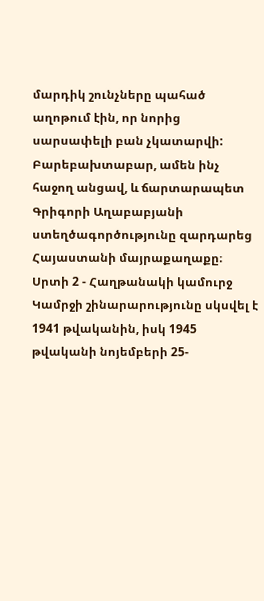մարդիկ շունչները պահած աղոթում էին, որ նորից սարսափելի բան չկատարվի: Բարեբախտաբար, ամեն ինչ հաջող անցավ, և ճարտարապետ Գրիգորի Աղաբաբյանի ստեղծագործությունը զարդարեց Հայաստանի մայրաքաղաքը։
Սրտի 2 - Հաղթանակի կամուրջ
Կամրջի շինարարությունը սկսվել է 1941 թվականին, իսկ 1945 թվականի նոյեմբերի 25-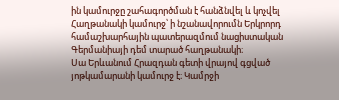ին կամուրջը շահագործման է հանձնվել և կոչվել Հաղթանակի կամուրջ՝ ի նշանավորումն Երկրորդ համաշխարհային պատերազմում նացիստական Գերմանիայի դեմ տարած հաղթանակի։
Սա Երևանում Հրազդան գետի վրայով գցված յոթկամարանի կամուրջ է։ Կամրջի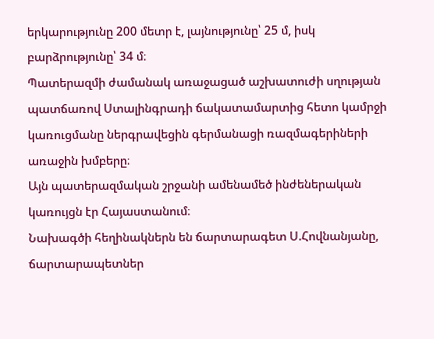երկարությունը 200 մետր է, լայնությունը՝ 25 մ, իսկ բարձրությունը՝ 34 մ։
Պատերազմի ժամանակ առաջացած աշխատուժի սղության պատճառով Ստալինգրադի ճակատամարտից հետո կամրջի կառուցմանը ներգրավեցին գերմանացի ռազմագերիների առաջին խմբերը։
Այն պատերազմական շրջանի ամենամեծ ինժեներական կառույցն էր Հայաստանում։
Նախագծի հեղինակներն են ճարտարագետ Ս.Հովնանյանը, ճարտարապետներ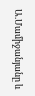Ա.Մամիջանյանը և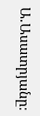Ա.Ասատրյանը։